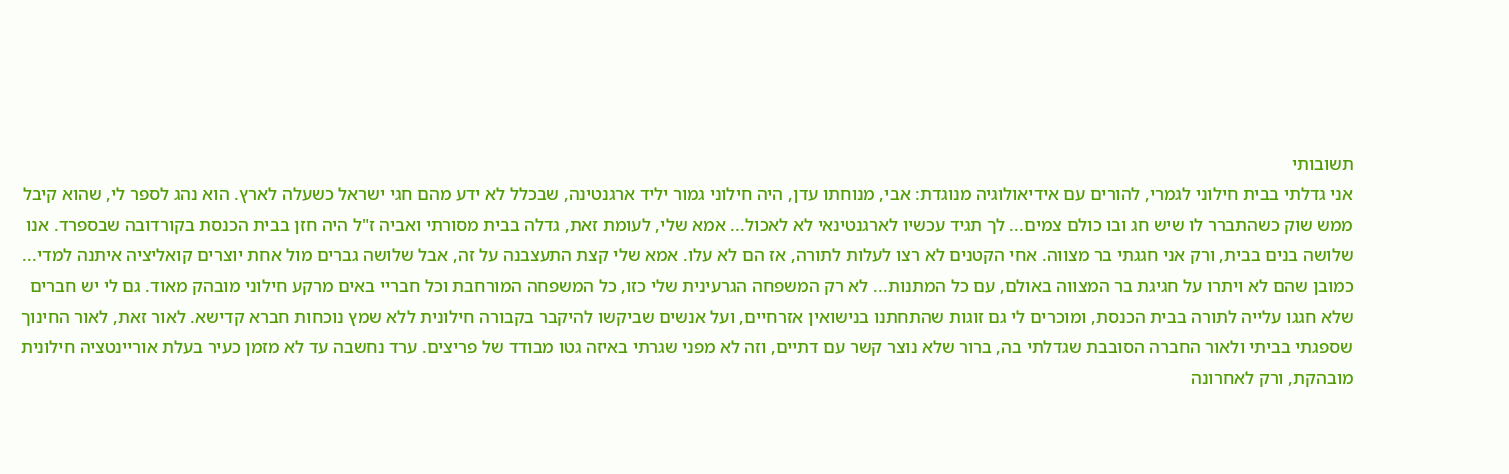תשובותי
אני גדלתי בבית חילוני לגמרי, להורים עם אידיאולוגיה מנוגדת: אבי, מנוחתו עדן, היה חילוני גמור יליד ארגנטינה, שבכלל לא ידע מהם חגי ישראל כשעלה לארץ. הוא נהג לספר לי, שהוא קיבל ממש שוק כשהתברר לו שיש חג ובו כולם צמים... לך תגיד עכשיו לארגנטינאי לא לאכול... אמא שלי, לעומת זאת, גדלה בבית מסורתי ואביה ז"ל היה חזן בבית הכנסת בקורדובה שבספרד. אנו שלושה בנים בבית, ורק אני חגגתי בר מצווה. אחי הקטנים לא רצו לעלות לתורה, אז הם לא עלו. אמא שלי קצת התעצבנה על זה, אבל שלושה גברים מול אחת יוצרים קואליציה איתנה למדי... כמובן שהם לא ויתרו על חגיגת בר המצווה באולם, עם כל המתנות... לא רק המשפחה הגרעינית שלי כזו, כל המשפחה המורחבת וכל חבריי באים מרקע חילוני מובהק מאוד. גם לי יש חברים שלא חגגו עלייה לתורה בבית הכנסת, ומוכרים לי גם זוגות שהתחתנו בנישואין אזרחיים, ועל אנשים שביקשו להיקבר בקבורה חילונית ללא שמץ נוכחות חברא קדישא. לאור זאת, לאור החינוך שספגתי בביתי ולאור החברה הסובבת שגדלתי בה, ברור שלא נוצר קשר עם דתיים, וזה לא מפני שגרתי באיזה גטו מבודד של פריצים. ערד נחשבה עד לא מזמן כעיר בעלת אוריינטציה חילונית מובהקת, ורק לאחרונה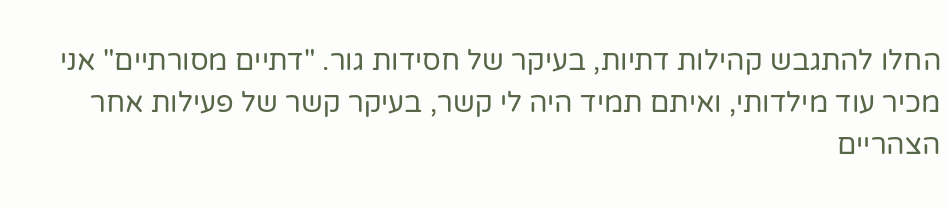החלו להתגבש קהילות דתיות, בעיקר של חסידות גור. "דתיים מסורתיים" אני מכיר עוד מילדותי, ואיתם תמיד היה לי קשר, בעיקר קשר של פעילות אחר הצהריים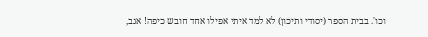וכו'. בבית הספר (יסודי ותיכון) לא למד איתי אפילו אחד חובש כיפה! אגב,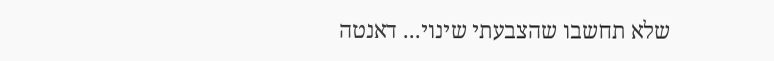שלא תחשבו שהצבעתי שינוי... דאנטה